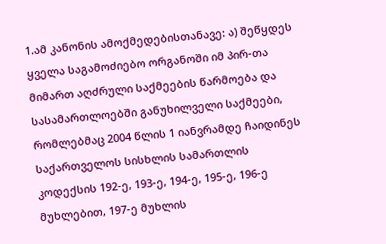1.ამ კანონის ამოქმედებისთანავე: ა) შეწყდეს ყველა საგამოძიებო ორგანოში იმ პირ-თა მიმართ აღძრული საქმეების წარმოება და სასამართლოებში განუხილველი საქმეები, რომლებმაც 2004 წლის 1 იანვრამდე ჩაიდინეს საქართველოს სისხლის სამართლის კოდექსის 192-ე, 193-ე, 194-ე, 195-ე, 196-ე მუხლებით, 197-ე მუხლის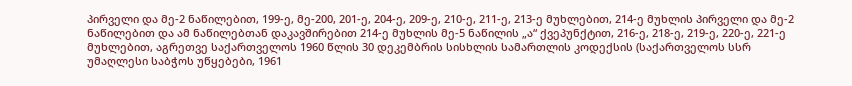პირველი და მე-2 ნაწილებით, 199-ე, მე-200, 201-ე, 204-ე, 209-ე, 210-ე, 211-ე, 213-ე მუხლებით, 214-ე მუხლის პირველი და მე-2 ნაწილებით და ამ ნაწილებთან დაკავშირებით 214-ე მუხლის მე-5 ნაწილის „ა“ ქვეპუნქტით, 216-ე, 218-ე, 219-ე, 220-ე, 221-ე მუხლებით, აგრეთვე საქართველოს 1960 წლის 30 დეკემბრის სისხლის სამართლის კოდექსის (საქართველოს სსრ უმაღლესი საბჭოს უწყებები, 1961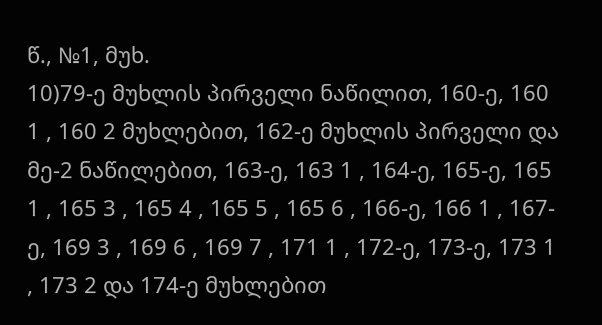წ., №1, მუხ.
10)79-ე მუხლის პირველი ნაწილით, 160-ე, 160 1 , 160 2 მუხლებით, 162-ე მუხლის პირველი და მე-2 ნაწილებით, 163-ე, 163 1 , 164-ე, 165-ე, 165 1 , 165 3 , 165 4 , 165 5 , 165 6 , 166-ე, 166 1 , 167-ე, 169 3 , 169 6 , 169 7 , 171 1 , 172-ე, 173-ე, 173 1 , 173 2 და 174-ე მუხლებით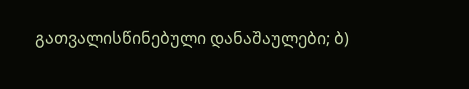გათვალისწინებული დანაშაულები; ბ)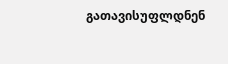გათავისუფლდნენ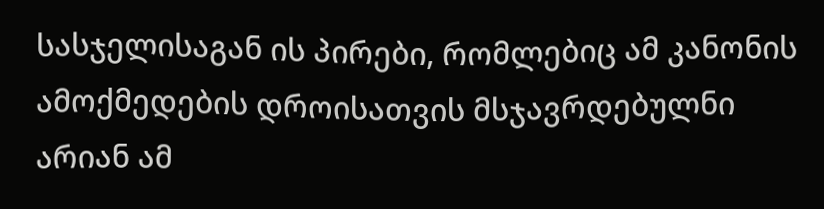სასჯელისაგან ის პირები, რომლებიც ამ კანონის ამოქმედების დროისათვის მსჯავრდებულნი არიან ამ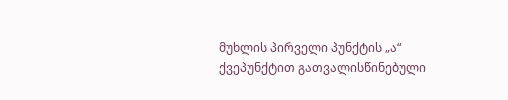მუხლის პირველი პუნქტის „ა“ ქვეპუნქტით გათვალისწინებული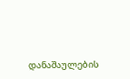დანაშაულების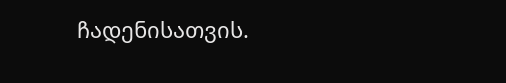ჩადენისათვის.